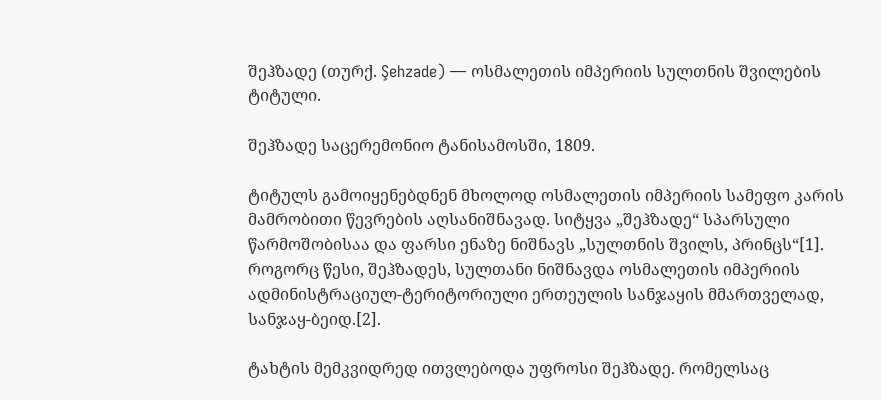შეჰზადე (თურქ. Şehzade) — ოსმალეთის იმპერიის სულთნის შვილების ტიტული.

შეჰზადე საცერემონიო ტანისამოსში, 1809.

ტიტულს გამოიყენებდნენ მხოლოდ ოსმალეთის იმპერიის სამეფო კარის მამრობითი წევრების აღსანიშნავად. სიტყვა „შეჰზადე“ სპარსული წარმოშობისაა და ფარსი ენაზე ნიშნავს „სულთნის შვილს, პრინცს“[1]. როგორც წესი, შეჰზადეს, სულთანი ნიშნავდა ოსმალეთის იმპერიის ადმინისტრაციულ-ტერიტორიული ერთეულის სანჯაყის მმართველად, სანჯაყ-ბეიდ.[2].

ტახტის მემკვიდრედ ითვლებოდა უფროსი შეჰზადე. რომელსაც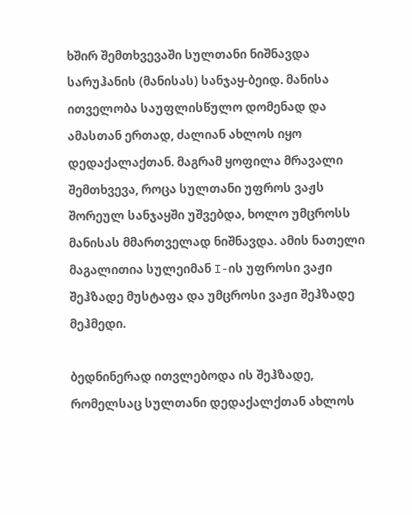ხშირ შემთხვევაში სულთანი ნიშნავდა სარუჰანის (მანისას) სანჯაყ-ბეიდ. მანისა ითველობა საუფლისწულო დომენად და ამასთან ერთად, ძალიან ახლოს იყო დედაქალაქთან. მაგრამ ყოფილა მრავალი შემთხვევა, როცა სულთანი უფროს ვაჟს შორეულ სანჯაყში უშვებდა, ხოლო უმცროსს მანისას მმართველად ნიშნავდა. ამის ნათელი მაგალითია სულეიმან I-ის უფროსი ვაჟი შეჰზადე მუსტაფა და უმცროსი ვაჟი შეჰზადე მეჰმედი.

ბედნინერად ითვლებოდა ის შეჰზადე, რომელსაც სულთანი დედაქალქთან ახლოს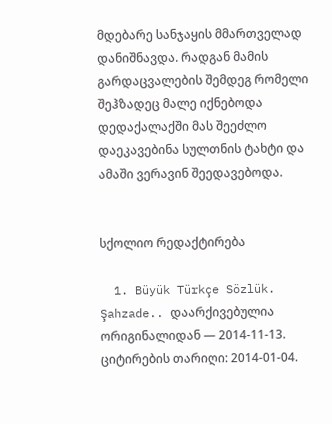მდებარე სანჯაყის მმართველად დანიშნავდა. რადგან მამის გარდაცვალების შემდეგ რომელი შეჰზადეც მალე იქნებოდა დედაქალაქში მას შეეძლო დაეკავებინა სულთნის ტახტი და ამაში ვერავინ შეედავებოდა.


სქოლიო რედაქტირება

  1. Büyük Türkçe Sözlük. Şahzade.. დაარქივებულია ორიგინალიდან — 2014-11-13. ციტირების თარიღი: 2014-01-04.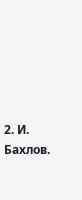2. И. Бахлов.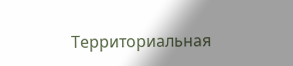Территориальная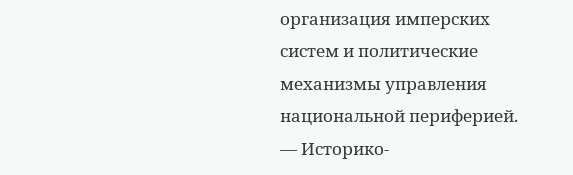организация имперских систем и политические механизмы управления национальной периферией. — Историко-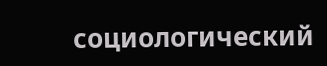социологический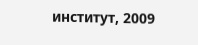инcтитут, 2009